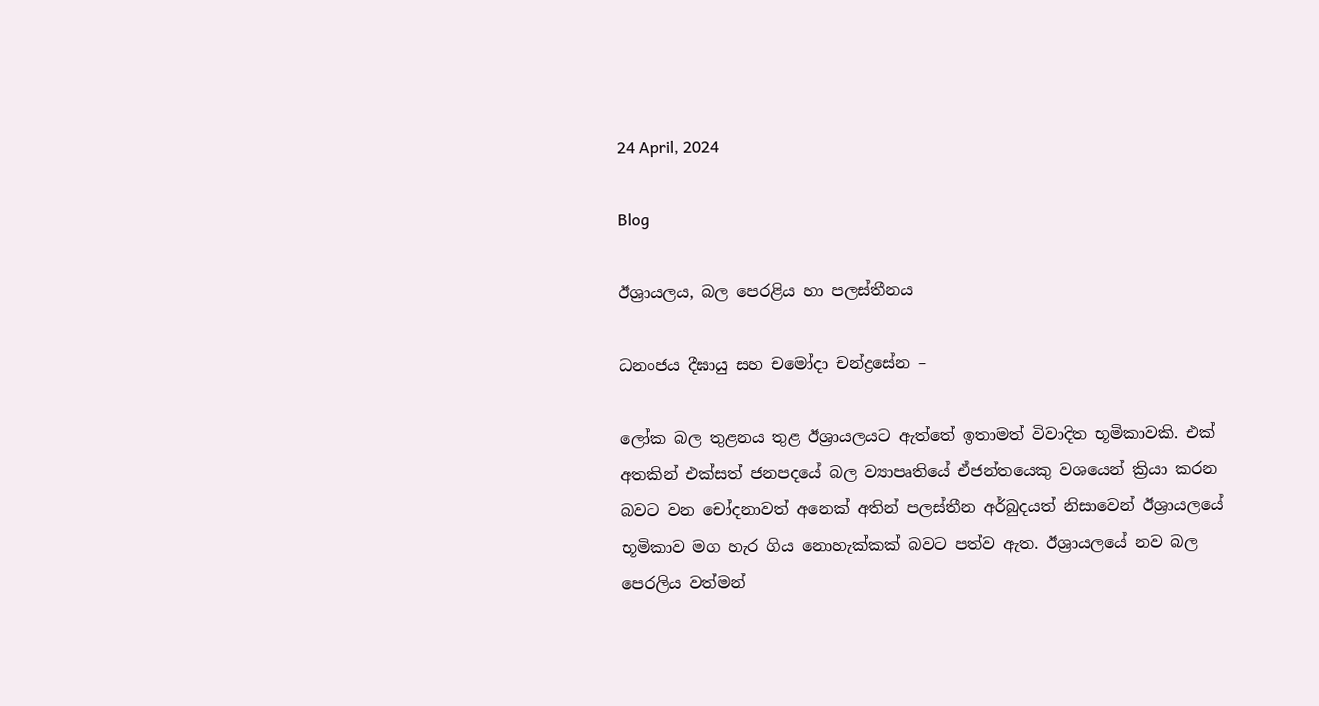24 April, 2024

Blog

ඊශ්‍රායලය, බල පෙරළිය හා පලස්තීනය

ධනංජය දීඝායු සහ චමෝදා චන්ද්‍රසේන –

ලෝක බල තුළනය තුළ ඊශ්‍රායලයට ඇත්තේ ඉතාමත් විවාදිත භූමිකාවකි. එක් අතකින් එක්සත් ජනපදයේ බල ව්‍යාපෘතියේ ඒජන්තයෙකු වශයෙන් ක්‍රියා කරන බවට වන චෝදනාවත් අනෙක් අතින් පලස්තීන අර්බුදයත් නිසාවෙන් ඊශ්‍රායලයේ භූමිකාව මග හැර ගිය නොහැක්කක් බවට පත්ව ඇත. ඊශ්‍රායලයේ නව බල පෙරලිය වත්මන්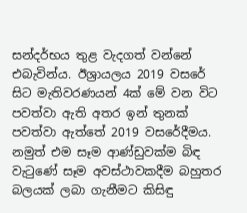සන්දර්භය තුළ වැදගත් වන්නේ එබැවින්ය. ඊශ්‍රායලය 2019 වසරේ සිට මැතිවරණයන් 4ක් මේ වන විට පවත්වා ඇති අතර ඉන් තුනක් පවත්වා ඇත්තේ 2019 වසරේදීමය. නමුත් එම සෑම ආණ්ඩුවක්ම බිඳ වැටුණේ සෑම අවස්ථාවකදීම බහුතර බලයක් ලබා ගැනීමට කිසිඳු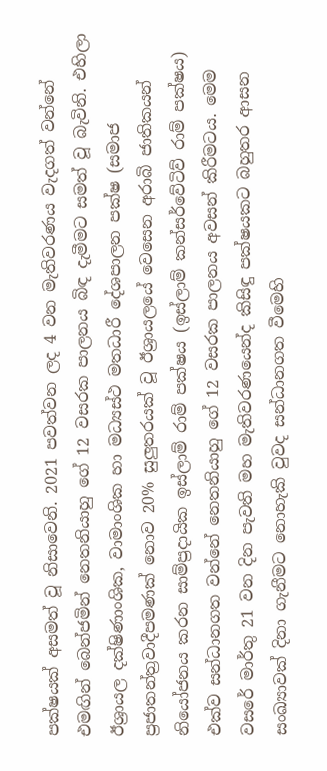පක්ෂයක් අසමත් වූ නිසාවෙනි. 2021 පවත්වන ලද 4 වන මැතිවරණය වැදගත් වන්නේ එමඟින් බෙන්ජමින් නෙතනියාහු ගේ 12 වසරක පාලනය බිඳ දැමීමට සමත් වූ බැවිනි. එහිලා ඊශ්‍රායල දක්ෂිණාංශික, වාමාංශික හා මධ්‍යස්ථ මතධාරී දේශපාලන පක්ෂ (සමාජ ප්‍රජාතන්ත්‍රවාදීපමණක් නොව 20% සුලුතරයක් වූ ඊශ්‍රායලයේ වෙසෙන අරාබි ජාතිකයන් නියෝජනය කරන සාම්ප්‍රදායික ඉස්ලාම් රාම් පක්ෂය (ඉස්ලාම් කන්සර්වේටිව් රාම් පක්ෂය) එක්ව සන්ධානගත වන්නේ නෙතනියාහු ගේ 12 වසරක පාලනය අවසන් කිරීමටය. මෙම වසරේ මාර්තු 21 වන දින පැවති මහ මැතිවරණයෙන්ද කිසිඳු පක්ෂයකට බහුතර ආසන සංඛ්‍යාවක් දිනා ගැනීමට නොහැකි වුවද සන්ධානගත වීමෙහි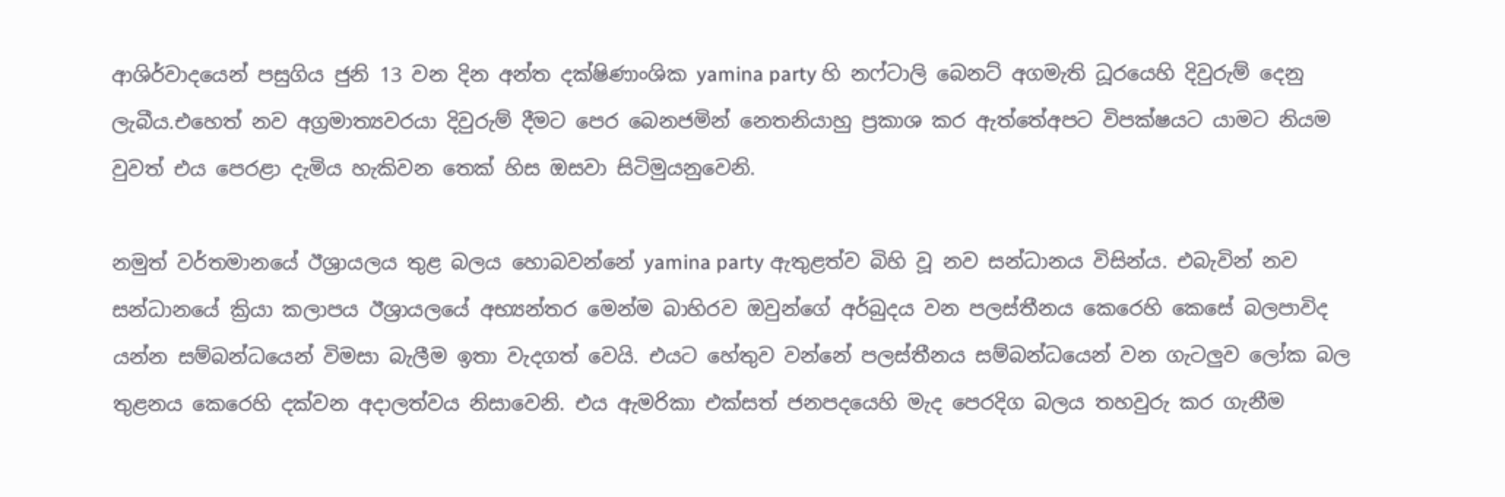ආශිර්වාදයෙන් පසුගිය ජුනි 13 වන දින අන්ත දක්ෂිණාංශික yamina party හි නෆ්ටාලි බෙනට් අගමැති ධූරයෙහි දිවුරුම් දෙනු ලැබීය.එහෙත් නව අග්‍රමාත්‍යවරයා දිවුරුම් දීමට පෙර බෙනජමින් නෙතනියාහු ප්‍රකාශ කර ඇත්තේඅපට විපක්ෂයට යාමට නියම වුවත් එය පෙරළා දැමිය හැකිවන තෙක් හිස ඔසවා සිටිමුයනුවෙනි.

නමුත් වර්තමානයේ ඊශ්‍රායලය තුළ බලය හොබවන්නේ yamina party ඇතුළත්ව බිහි වූ නව සන්ධානය විසින්ය. එබැවින් නව සන්ධානයේ ක්‍රියා කලාපය ඊශ්‍රායලයේ අභ්‍යන්තර මෙන්ම බාහිරව ඔවුන්ගේ අර්බුදය වන පලස්තීනය කෙරෙහි කෙසේ බලපාවිද යන්න සම්බන්ධයෙන් විමසා බැලීම ඉතා වැදගත් වෙයි. එයට හේතුව වන්නේ පලස්තීනය සම්බන්ධයෙන් වන ගැටලුව ලෝක බල තුළනය කෙරෙහි දක්වන අදාලත්වය නිසාවෙනි. එය ඇමරිකා එක්සත් ජනපදයෙහි මැද පෙරදිග බලය තහවුරු කර ගැනීම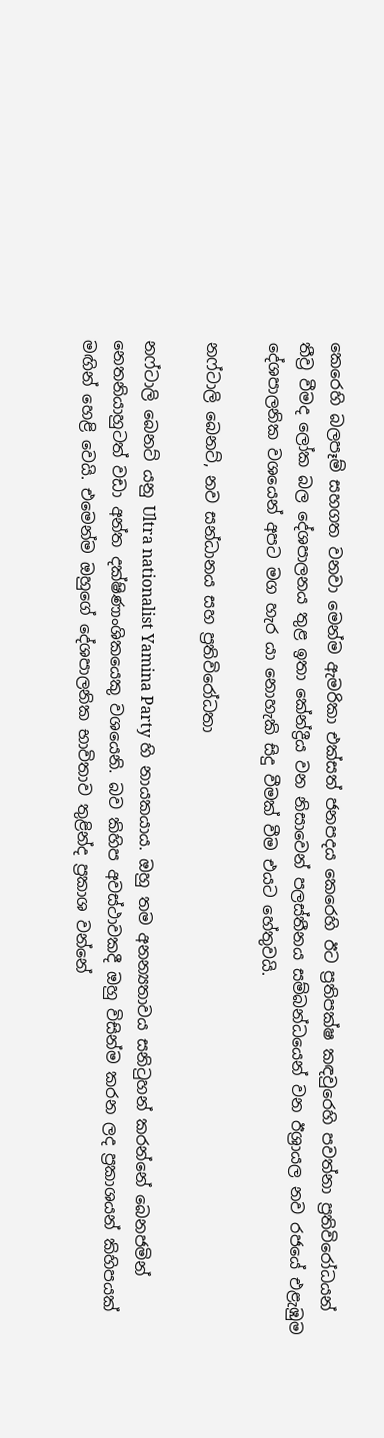කෙරෙහි බලපෑම් සහගත වනවා මෙන්ම ඇමරිකා එක්සත් ජනපදය කෙරෙහි ඊට ප්‍රතිපක්ෂ කඳවුරෙහි පවත්නා ප්‍රතිවිරෝධයන් තීව්‍ර වීමද ලෝක බල දේශපාලනය තුළ ඉතා කේන්ද්‍රීය වන නිසාවෙන් පලස්තීනය සම්බන්ධයෙන් වන ඊශ්‍රායල නව රජයේ එළැඹුම දේශපාලනික වශයෙන් අපට මග හැර යා නොහැකි සිදු වීමක් වීම එයට හේතුවයි.

නෆ්ටාලි බෙනට්, නව සන්ධානය සහ ප්‍රතිවිරෝධතා

නෆ්ටාලි බෙනට් යනු Ultra nationalist Yamina Party හි නායකයාය. ඔහු තම අනන්‍යතාවය සනිටුහන් කරන්නේ බෙනජමින් නෙතනියාහුටත් වඩා අන්ත දක්ෂිණාංශිකයෙකු වශයෙනි. බව කිහිප අවස්ථාවකදී ඔහු විසින්ම කරන ලද ප්‍රකාශයන් කිහිපයක් මඟින් හෙළි වෙයි. එමෙන්ම ඔහුගේ දේශපාලනික භාවිතාව තුළින්ද ප්‍රකාශ වන්නේ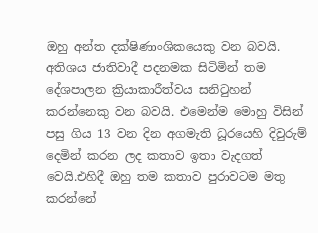ඔහු අන්ත දක්ෂිණාංශිකයෙකු වන බවයි. අතිශය ජාතිවාදී පදනමක සිටිමින් තම දේශපාලන ක්‍රියාකාරීත්වය සනිටුහන් කරන්නෙකු වන බවයි. එමෙන්ම මොහු විසින් පසු ගිය 13 වන දින අගමැති ධූරයෙහි දිවුරුම් දෙමින් කරන ලද කතාව ඉතා වැදගත් වෙයි.එහිදී ඔහු තම කතාව පුරාවටම මතු කරන්නේ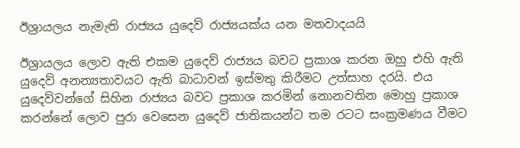ඊශ්‍රායලය නැමැති රාජ්‍යය යුදෙව් රාජ්‍යයක්ය යන මතවාදයයි

ඊශ්‍රායලය ලොව ඇති එකම යුදෙව් රාජ්‍යය බවට ප්‍රකාශ කරන ඔහු එහි ඇති යුදෙව් අනන්‍යතාවයට ඇති බාධාවන් ඉස්මතු කිරීමට උත්සාහ දරයි. එය යුදෙව්වන්ගේ සිහින රාජ්‍යය බවට ප්‍රකාශ කරමින් නොනවතින මොහු ප්‍රකාශ කරන්නේ ලොව පුරා වෙසෙන යුදෙව් ජාතිකයන්ට තම රටට සංක්‍රමණය වීමට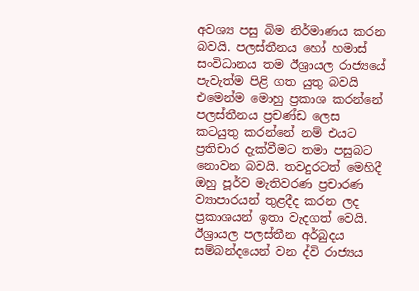අවශ්‍ය පසු බිම නිර්මාණය කරන බවයි. පලස්තීනය හෝ හමාස් සංවිධානය තම ඊශ්‍රායල රාජ්‍යයේ පැවැත්ම පිළි ගත යුතු බවයි එමෙන්ම මොහු ප්‍රකාශ කරන්නේ පලස්තීනය ප්‍රචණ්ඩ ලෙස කටයුතු කරන්නේ නම් එයට ප්‍රතිචාර දැක්වීමට තමා පසුබට නොවන බවයි. තවදුරටත් මෙහිදී ඔහු පූර්ව මැතිවරණ ප්‍රචාරණ ව්‍යාපාරයන් තුළදීද කරන ලද ප්‍රකාශයන් ඉතා වැදගත් වෙයි. ඊශ්‍රායල පලස්තීන අර්බුදය සම්බන්දයෙන් වන ද්වි රාජ්‍යය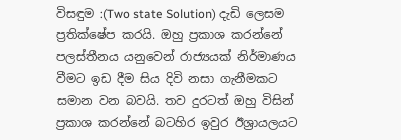විසඳුම :(Two state Solution) දැඩි ලෙසම ප්‍රතික්ෂේප කරයි. ඔහු ප්‍රකාශ කරන්නේ පලස්තීනය යනුවෙන් රාජ්‍යයක් නිර්මාණය වීමට ඉඩ දීම සිය දිවි නසා ගැනීමකට සමාන වන බවයි. තව දුරටත් ඔහු විසින් ප්‍රකාශ කරන්නේ බටහිර ඉවුර ඊශ්‍රායලයට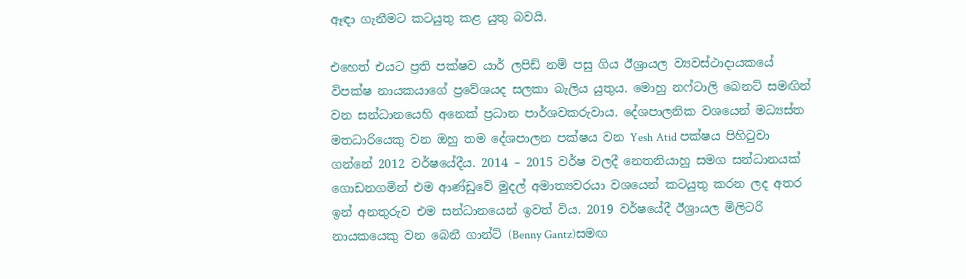ඈඳා ගැනීමට කටයුතු කළ යුතු බවයි.

එහෙත් එයට ප්‍රති පක්ෂව යාර් ලපිඩ් නම් පසු ගිය ඊශ්‍රායල ව්‍යවස්ථාදායකයේ විපක්ෂ නායකයාගේ ප්‍රවේශයද සලකා බැලිය යුතුය. මොහු නෆ්ටාලි බෙනට් සමඟින් වන සන්ධානයෙහි අනෙක් ප්‍රධාන පාර්ශවකරුවාය. දේශපාලනික වශයෙන් මධ්‍යස්ත මතධාරියෙකු වන ඔහු තම දේශපාලන පක්ෂය වන Yesh Atid පක්ෂය පිහිටුවා ගන්නේ 2012 වර්ෂයේදීය. 2014 – 2015 වර්ෂ වලදී නෙතනියාහු සමග සන්ධානයක් ගොඩනගමින් එම ආණ්ඩුවේ මුදල් අමාත්‍යවරයා වශයෙන් කටයුතු කරන ලද අතර ඉන් අනතුරුව එම සන්ධානයෙන් ඉවත් විය. 2019 වර්ෂයේදී ඊශ්‍රායල මිලිටරි නායකයෙකු වන බෙනී ගාන්ට් (Benny Gantz)සමඟ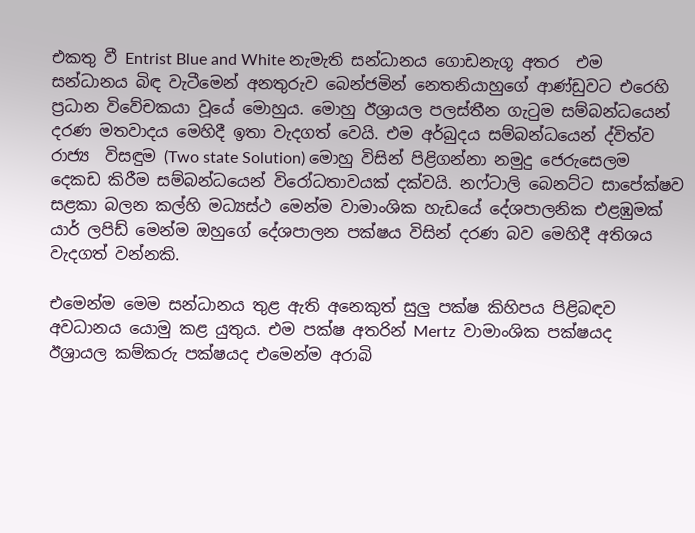එකතු වී Entrist Blue and White නැමැති සන්ධානය ගොඩනැගූ අතර  එම සන්ධානය බිඳ වැටීමෙන් අනතුරුව බෙන්ජමින් නෙතනියාහුගේ ආණ්ඩුවට එරෙහි ප්‍රධාන විවේචකයා වූයේ මොහුය. මොහු ඊශ්‍රායල පලස්තීන ගැටුම සම්බන්ධයෙන් දරණ මතවාදය මෙහිදී ඉතා වැදගත් වෙයි. එම අර්බුදය සම්බන්ධයෙන් ද්විත්ව රාජ්‍ය  විසඳුම (Two state Solution) මොහු විසින් පිළිගන්නා නමුදු ජෙරුසෙලම දෙකඩ කිරීම සම්බන්ධයෙන් විරෝධතාවයක් දක්වයි. නෆ්ටාලි බෙනට්ට සාපේක්ෂව සළකා බලන කල්හි මධ්‍යස්ථ මෙන්ම වාමාංශික හැඩයේ දේශපාලනික එළඹුමක් යාර් ලපිඩ් මෙන්ම ඔහුගේ දේශපාලන පක්ෂය විසින් දරණ බව මෙහිදී අතිශය වැදගත් වන්නකි.

එමෙන්ම මෙම සන්ධානය තුළ ඇති අනෙකුත් සුලු පක්ෂ කිහිපය පිළිබඳව අවධානය යොමු කළ යුතුය. එම පක්ෂ අතරින් Mertz  වාමාංශික පක්ෂයද ඊශ්‍රායල කම්කරු පක්ෂයද එමෙන්ම අරාබි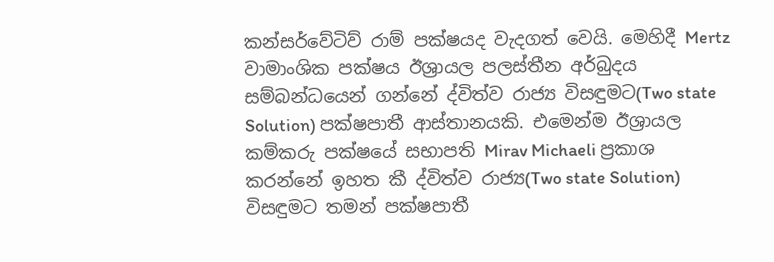කන්සර්වේටිව් රාම් පක්ෂයද වැදගත් වෙයි. මෙහිදී Mertz  වාමාංශික පක්ෂය ඊශ්‍රායල පලස්තීන අර්බුදය සම්බන්ධයෙන් ගන්නේ ද්විත්ව රාජ්‍ය විසඳුමට(Two state Solution) පක්ෂපාතී ආස්තානයකි. එමෙන්ම ඊශ්‍රායල කම්කරු පක්ෂයේ සභාපති Mirav Michaeli ප්‍රකාශ කරන්නේ ඉහත කී ද්විත්ව රාජ්‍ය(Two state Solution) විසඳුමට තමන් පක්ෂපාතී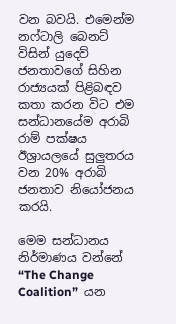වන බවයි. එමෙන්ම නෆ්ටාලි බෙනට් විසින් යුදෙව් ජනතාවගේ සිහින රාජ්‍යයක් පිළිබඳව කතා කරන විට එම සන්ධානයේම අරාබි රාම් පක්ෂය ඊශ්‍රායලයේ සුලුතරය වන 20% අරාබි ජනතාව නියෝජනය කරයි.

මෙම සන්ධානය නිර්මාණය වන්නේ  “The Change Coalition”  යන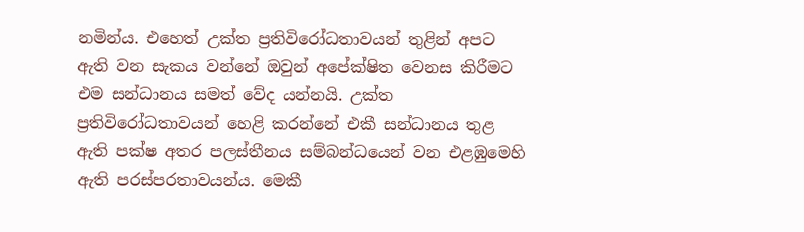නමින්ය. එහෙත් උක්ත ප්‍රතිවිරෝධතාවයන් තුළින් අපට ඇති වන සැකය වන්නේ ඔවුන් අපේක්ෂිත වෙනස කිරීමට එම සන්ධානය සමත් වේද යන්නයි. උක්ත ප්‍රතිවිරෝධතාවයන් හෙළි කරන්නේ එකී සන්ධානය තුළ ඇති පක්ෂ අතර පලස්තීනය සම්බන්ධයෙන් වන එළඹුමෙහි ඇති පරස්පරතාවයන්ය. මෙකී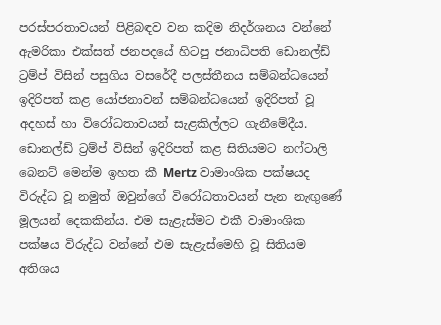පරස්පරතාවයන් පිළිබඳව වන කදිම නිදර්ශනය වන්නේ ඇමරිකා එක්සත් ජනපදයේ හිටපු ජනාධිපති ඩොනල්ඩ් ට්‍රම්ප් විසින් පසුගිය වසරේදී පලස්තීනය සම්බන්ධයෙන් ඉදිරිපත් කළ යෝජනාවන් සම්බන්ධයෙන් ඉදිරිපත් වූ අදහස් හා විරෝධතාවයන් සැළකිල්ලට ගැනීමේදීය. ඩොනල්ඩ් ට්‍රම්ප් විසින් ඉදිරිපත් කළ සිතියමට නෆ්ටාලි බෙනට් මෙන්ම ඉහත කී Mertz වාමාංශික පක්ෂයද විරුද්ධ වූ නමුත් ඔවුන්ගේ විරෝධතාවයන් පැන නැඟුණේ මූලයන් දෙකකින්ය. එම සැළැස්මට එකී වාමාංශික පක්ෂය විරුද්ධ වන්නේ එම සැළැස්මෙහි වූ සිතියම අතිශය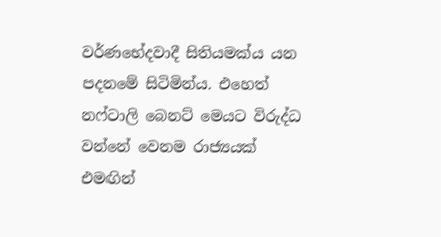වර්ණභේදවාදී සිතියමක්ය යන පදනමේ සිටිමින්ය. එහෙත් නෆ්ටාලි බෙනට් මෙයට විරුද්ධ වන්නේ වෙනම රාජ්‍යයක් එමඟින්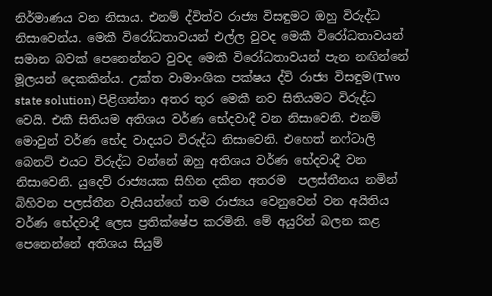නිර්මාණය වන නිසාය. එනම් ද්විත්ව රාජ්‍ය විසඳුමට ඔහු විරුද්ධ නිසාවෙන්ය. මෙකී විරෝධතාවයන් එල්ල වුවද මෙකී විරෝධතාවයන් සමාන බවක් පෙනෙන්නට වුවද මෙකී විරෝධතාවයන් පැන නඟින්නේ මූලයන් දෙකකින්ය. උක්ත වාමාංශික පක්ෂය ද්වි රාජ්‍ය විසඳුම(Two state solution) පිළිගන්නා අතර තුර මෙකී නව සිතියමට විරුද්ධ වෙයි. එකී සිතියම අතිශය වර්ණ භේදවාදී වන නිසාවෙනි. එනම් මොවුන් වර්ණ භේද වාදයට විරුද්ධ නිසාවෙනි. එහෙත් නෆ්ටාලි බෙනට් එයට විරුද්ධ වන්නේ ඔහු අතිශය වර්ණ භේදවාදී වන නිසාවෙනි. යුදෙව් රාජ්‍යයක සිහින දකින අතරම  පලස්තීනය නමින් බිහිවන පලස්තීන වැසියන්ගේ තම රාජ්‍යය වෙනුවෙන් වන අයිතිය වර්ණ භේදවාදී ලෙස ප්‍රතික්ෂේප කරමිනි. මේ අයුරින් බලන කළ පෙනෙන්නේ අතිශය සියුම්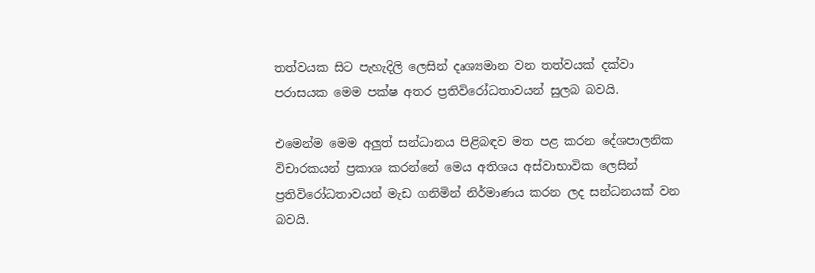තත්වයක සිට පැහැදිලි ලෙසින් දෘශ්‍යමාන වන තත්වයක් දක්වා පරාසයක මෙම පක්ෂ අතර ප්‍රතිවිරෝධතාවයන් සුලබ බවයි.

එමෙන්ම මෙම අලුත් සන්ධානය පිළිබඳව මත පළ කරන දේශපාලනික විචාරකයන් ප්‍රකාශ කරන්නේ මෙය අතිශය අස්වාභාවික ලෙසින් ප්‍රතිවිරෝධතාවයන් මැඩ ගනිමින් නිර්මාණය කරන ලද සන්ධනයක් වන බවයි.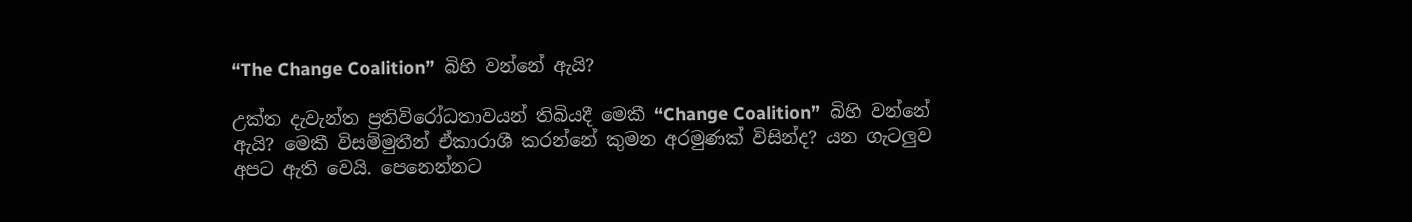“The Change Coalition”  බිහි වන්නේ ඇයි?

උක්ත දැවැන්ත ප්‍රතිවිරෝධතාවයන් තිබියදී මෙකී “Change Coalition”  බිහි වන්නේ ඇයි? මෙකී විසම්මුතීන් ඒකාරාශී කරන්නේ කුමන අරමුණක් විසින්ද? යන ගැටලුව අපට ඇති වෙයි. පෙනෙන්නට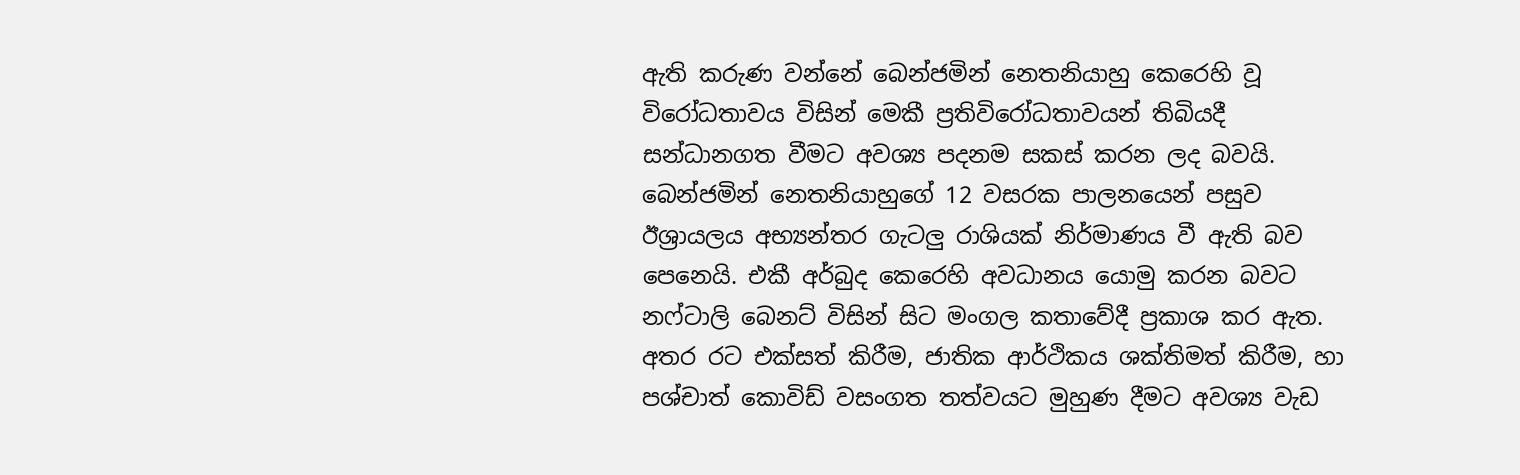ඇති කරුණ වන්නේ බෙන්ජමින් නෙතනියාහු කෙරෙහි වූ විරෝධතාවය විසින් මෙකී ප්‍රතිවිරෝධතාවයන් තිබියදී සන්ධානගත වීමට අවශ්‍ය පදනම සකස් කරන ලද බවයි. බෙන්ජමින් නෙතනියාහුගේ 12 වසරක පාලනයෙන් පසුව ඊශ්‍රායලය අභ්‍යන්තර ගැටලු රාශියක් නිර්මාණය වී ඇති බව පෙනෙයි. එකී අර්බුද කෙරෙහි අවධානය යොමු කරන බවට නෆ්ටාලි බෙනට් විසින් සිට මංගල කතාවේදී ප්‍රකාශ කර ඇත. අතර රට එක්සත් කිරීම, ජාතික ආර්ථිකය ශක්තිමත් කිරීම, හා පශ්චාත් කොවිඩ් වසංගත තත්වයට මුහුණ දීමට අවශ්‍ය වැඩ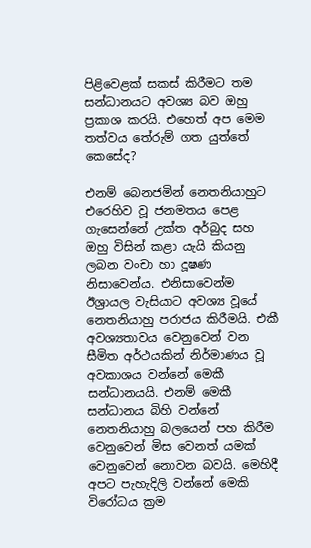පිළිවෙළක් සකස් කිරීමට තම සන්ධානයට අවශ්‍ය බව ඔහු ප්‍රකාශ කරයි. එහෙත් අප මෙම තත්වය තේරුම් ගත යුත්තේ කෙසේද?

එනම් බෙනජමින් නෙතනියාහුට එරෙහිව වූ ජනමතය පෙළ ගැසෙන්නේ උක්ත අර්බුද සහ ඔහු විසින් කළා යැයි කියනු ලබන වංචා හා දූෂණ නිසාවෙන්ය. එනිසාවෙන්ම ඊශ්‍රායල වැසියාට අවශ්‍ය වූයේ නෙතනියාහු පරාජය කිරීමයි. එකී අවශ්‍යතාවය වෙනුවෙන් වන සීමිත අර්ථයකින් නිර්මාණය වූ අවකාශය වන්නේ මෙකී සන්ධානයයි. එනම් මෙකී සන්ධානය බිහි වන්නේ නෙතනියාහු බලයෙන් පහ කිරීම වෙනුවෙන් මිස වෙනත් යමක් වෙනුවෙන් නොවන බවයි. මෙහිදී අපට පැහැදිලි වන්නේ මෙකි විරෝධය ක්‍රම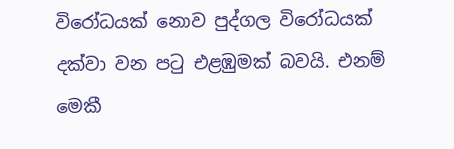විරෝධයක් නොව පුද්ගල විරෝධයක් දක්වා වන පටු එළඹුමක් බවයි. එනම් මෙකී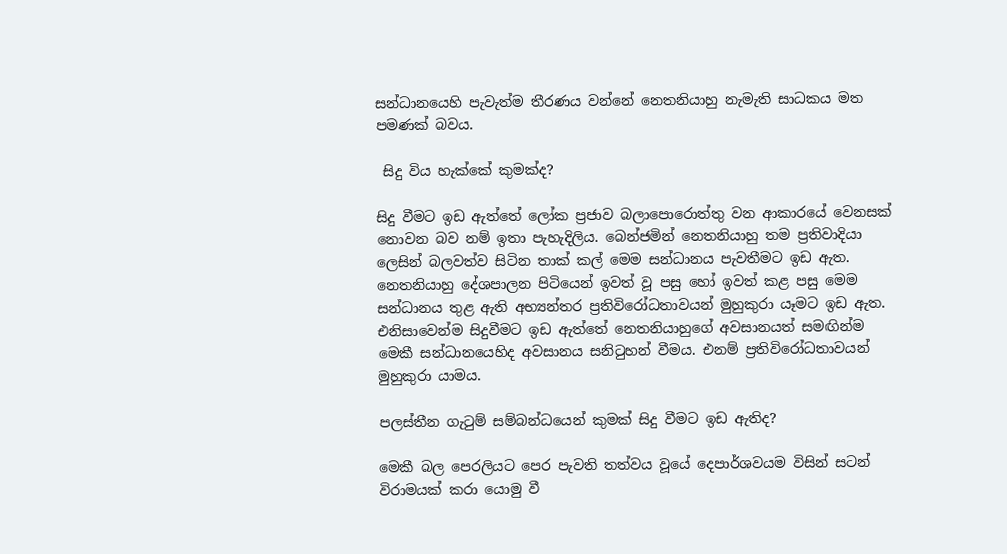සන්ධානයෙහි පැවැත්ම තීරණය වන්නේ නෙතනියාහු නැමැති සාධකය මත පමණක් බවය.

 සිදු විය හැක්කේ කුමක්ද?

සිදු වීමට ඉඩ ඇත්තේ ලෝක ප්‍රජාව බලාපොරොත්තු වන ආකාරයේ වෙනසක් නොවන බව නම් ඉතා පැහැදිලිය. බෙන්ජමින් නෙතනියාහු තම ප්‍රතිවාදියා ලෙසින් බලවත්ව සිටින තාක් කල් මෙම සන්ධානය පැවතීමට ඉඩ ඇත. නෙතනියාහු දේශපාලන පිටියෙන් ඉවත් වූ පසු හෝ ඉවත් කළ පසු මෙම සන්ධානය තුළ ඇති අභ්‍යන්තර ප්‍රතිවිරෝධතාවයන් මුහුකුරා යෑමට ඉඩ ඇත. එනිසාවෙන්ම සිදුවීමට ඉඩ ඇත්තේ නෙතනියාහුගේ අවසානයත් සමඟින්ම මෙකී සන්ධානයෙහිද අවසානය සනිටුහන් වීමය. එනම් ප්‍රතිවිරෝධතාවයන් මුහුකුරා යාමය.

පලස්තීන ගැටුම් සම්බන්ධයෙන් කුමක් සිදු වීමට ඉඩ ඇතිද?

මෙකී බල පෙරලියට පෙර පැවති තත්වය වූයේ දෙපාර්ශවයම විසින් සටන් විරාමයක් කරා යොමු වී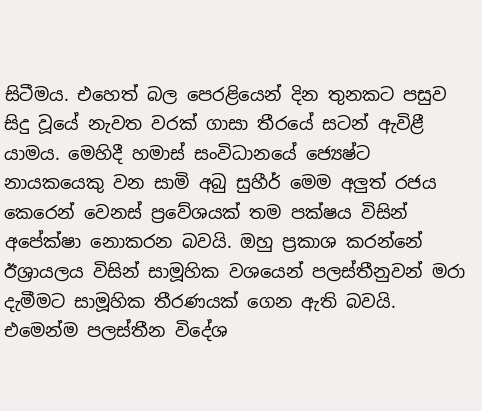සිටීමය. එහෙත් බල පෙරළියෙන් දින තුනකට පසුව සිදු වූයේ නැවත වරක් ගාසා තීරයේ සටන් ඇවිළී යාමය. මෙහිදී හමාස් සංවිධානයේ ජ්‍යෙෂ්ට නායකයෙකු වන සාමි අබු සුහීර් මෙම අලුත් රජය කෙරෙන් වෙනස් ප්‍රවේශයක් තම පක්ෂය විසින් අපේක්ෂා නොකරන බවයි. ඔහු ප්‍රකාශ කරන්නේ ඊශ්‍රායලය විසින් සාමූහික වශයෙන් පලස්තීනුවන් මරා දැමීමට සාමූහික තීරණයක් ගෙන ඇති බවයි. එමෙන්ම පලස්තීන විදේශ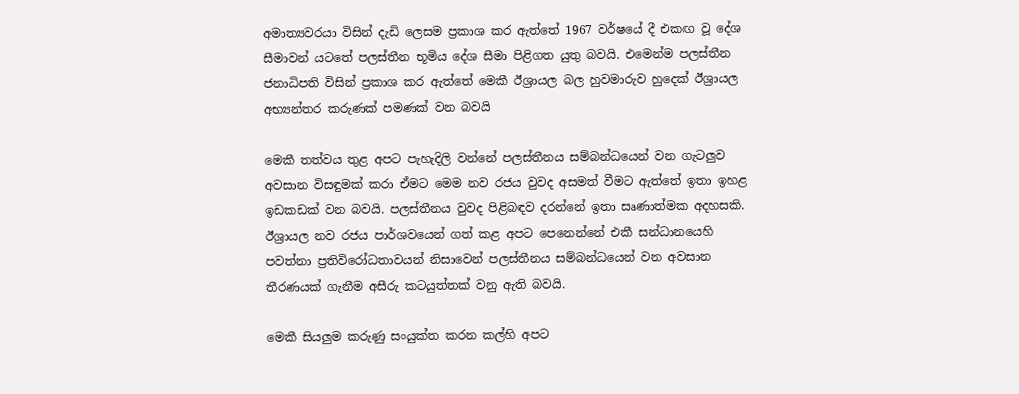අමාත්‍යවරයා විසින් දැඩි ලෙසම ප්‍රකාශ කර ඇත්තේ 1967 වර්ෂයේ දී එකඟ වූ දේශ සීමාවන් යටතේ පලස්තීන භූමිය දේශ සීමා පිළිගත යුතු බවයි. එමෙන්ම පලස්තීන ජනාධිපති විසින් ප්‍රකාශ කර ඇත්තේ මෙකී ඊශ්‍රායල බල හුවමාරුව හුදෙක් ඊශ්‍රායල අභ්‍යන්තර කරුණක් පමණක් වන බවයි

මෙකී තත්වය තුළ අපට පැහැදිලි වන්නේ පලස්තීනය සම්බන්ධයෙන් වන ගැටලුව අවසාන විසඳුමක් කරා ඒමට මෙම නව රජය වුවද අසමත් වීමට ඇත්තේ ඉතා ඉහළ ඉඩකඩක් වන බවයි. පලස්තීනය වුවද පිළිබඳව දරන්නේ ඉතා සෘණාත්මක අදහසකි. ඊශ්‍රායල නව රජය පාර්ශවයෙන් ගත් කළ අපට පෙනෙන්නේ එකී සන්ධානයෙහි පවත්නා ප්‍රතිවිරෝධතාවයන් නිසාවෙන් පලස්තීනය සම්බන්ධයෙන් වන අවසාන තීරණයක් ගැනීම අසීරු කටයුත්තක් වනු ඇති බවයි.

මෙකී සියලුම කරුණු සංයුක්ත කරන කල්හි අපට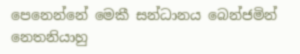පෙනෙන්නේ මෙකී සන්ධානය බෙන්ජමින් නෙතනියාහු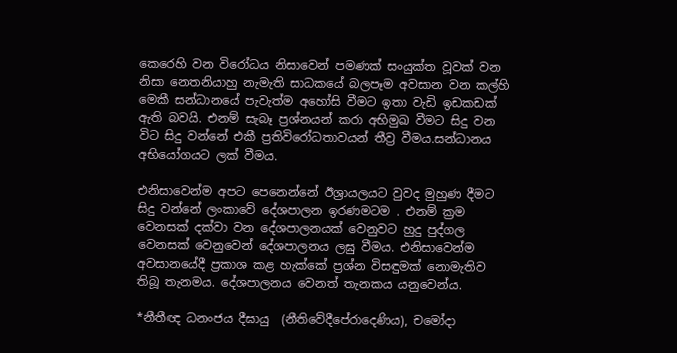කෙරෙහි වන විරෝධය නිසාවෙන් පමණක් සංයුක්ත වූවක් වන නිසා නෙතනියාහු නැමැති සාධකයේ බලපෑම අවසාන වන කල්හි මෙකී සන්ධානයේ පැවැත්ම අහෝසි වීමට ඉතා වැඩි ඉඩකඩක් ඇති බවයි. එනම් සැබෑ ප්‍රශ්නයන් කරා අභිමුඛ වීමට සිදු වන විට සිදු වන්නේ එකී ප්‍රතිවිරෝධතාවයන් තීව්‍ර වීමය.සන්ධානය අභියෝගයට ලක් වීමය.

එනිසාවෙන්ම අපට පෙනෙන්නේ ඊශ්‍රායලයට වුවද මුහුණ දීමට සිදු වන්නේ ලංකාවේ දේශපාලන ඉරණමටම . එනම් ක්‍රම වෙනසක් දක්වා වන දේශපාලනයක් වෙනුවට හුදු පුද්ගල වෙනසක් වෙනුවෙන් දේශපාලනය ලඝු වීමය. එනිසාවෙන්ම අවසානයේදී ප්‍රකාශ කළ හැක්කේ ප්‍රශ්න විසඳුමක් නොමැතිව තිබූ තැනමය. දේශපාලනය වෙනත් තැනකය යනුවෙන්ය.

*නීතීඥ ධනංජය දීඝායු  (නීතිවේදීපේරාදෙණිය), චමෝදා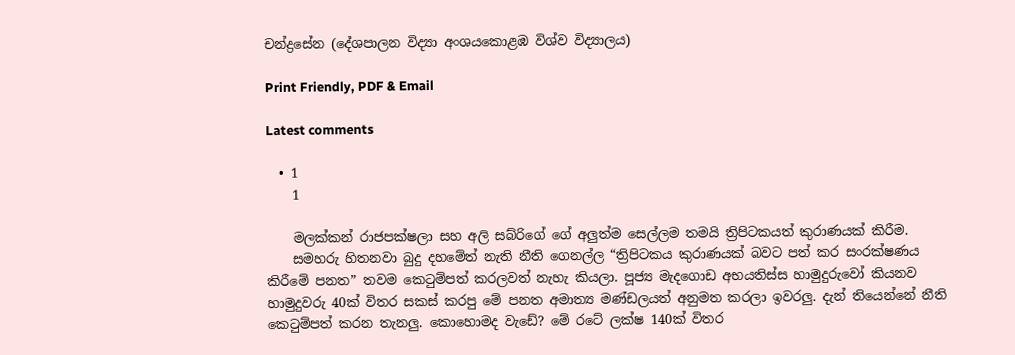චන්ද්‍රසේන (දේශපාලන විද්‍යා අංශයකොළඹ විශ්ව විද්‍යාලය)

Print Friendly, PDF & Email

Latest comments

  • 1
    1

    මලක්කන් රාජපක්ෂලා සහ අලි සබ්රිගේ ගේ අලුත්ම සෙල්ලම තමයි ත්‍රිපිටකයත් කුරාණයක් කිරීම.
    සමහරු හිතනවා බුදු දහමේත් නැති නීති ගෙනල්ල “ත්‍රිපිටකය කුරාණයක් බවට පත් කර සංරක්ෂණය කිරීමේ පනත” තවම කෙටුම්පත් කරලවත් නැහැ කියලා. පූජ්‍ය මැදගොඩ අභයතිස්ස හාමුදුරුවෝ කියනව හාමුදුවරු 40ක් විතර සකස් කරපු මේ පනත අමාත්‍ය මණ්ඩලයත් අනුමත කරලා ඉවරලු. දැන් තියෙන්නේ නීති කෙටුම්පත් කරන තැනලු. කොහොමද වැඩේ? මේ රටේ ලක්ෂ 140ක් විතර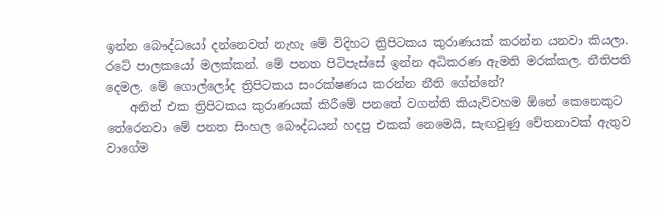ඉන්න බෞද්ධයෝ දන්නෙවත් නැහැ මේ විදිහට ත්‍රිපිටකය කුරාණයක් කරන්න යනවා කියලා. රටේ පාලකයෝ මලක්කන්. මේ පනත පිටිපැස්සේ ඉන්න අධිකරණ ඇමති මරක්කල. නීතිපති දෙමල. මේ ගොල්ලෝද ත්‍රිපිටකය සංරක්ෂණය කරන්න නීති ගේන්නේ?
    අනිත් එක ත්‍රිපිටකය කුරාණයක් කිරීමේ පනතේ වගන්ති කියැව්වහම ඕනේ කෙනෙකුට තේරෙනවා මේ පනත සිංහල බෞද්ධයන් හදපු එකක් නෙමෙයි, සැඟවුණු චේතනාවක් ඇතුව වාගේම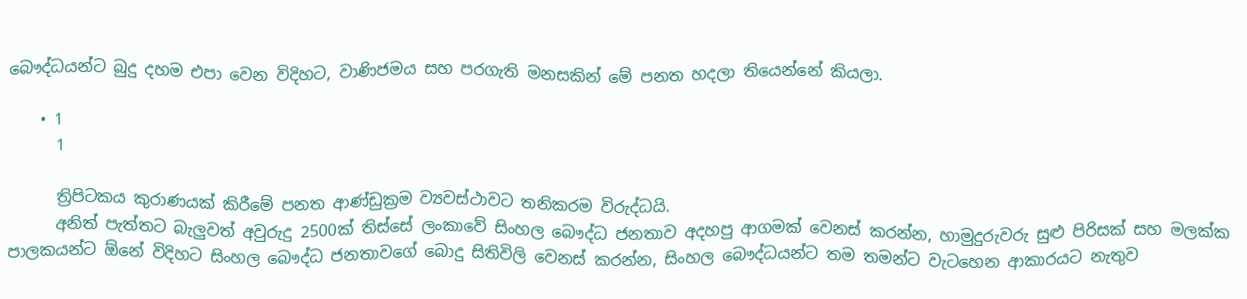බෞද්ධයන්ට බුදු දහම එපා වෙන විදිහට, වාණිජමය සහ පරගැති මනසකින් මේ පනත හදලා තියෙන්නේ කියලා.

    • 1
      1

      ත්‍රිපිටකය කුරාණයක් කිරීමේ පනත ආණ්ඩුක්‍රම ව්‍යවස්ථාවට තනිකරම විරුද්ධයි.
      අනිත් පැත්තට බැලුවත් අවුරුදු 2500ක් තිස්සේ ලංකාවේ සිංහල බෞද්ධ ජනතාව අදහපු ආගමක් වෙනස් කරන්න, හාමුදුරුවරු සුළු පිරිසක් සහ මලක්ක පාලකයන්ට ඕනේ විදිහට සිංහල බෞද්ධ ජනතාවගේ බොදු සිතිවිලි වෙනස් කරන්න, සිංහල බෞද්ධයන්ට තම තමන්ට වැටහෙන ආකාරයට නැතුව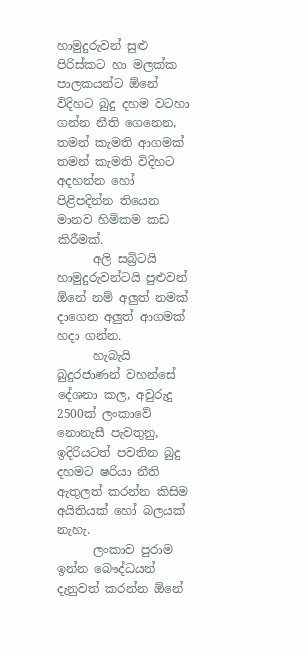හාමුදුරුවන් සුළු පිරිස්කට හා මලක්ක පාලකයන්ට ඕනේ විදිහට බුදු දහම වටහා ගන්න නීති ගෙනෙන, තමන් කැමති ආගමක් තමන් කැමති විදිහට අදහන්න හෝ පිළිපදින්න තියෙන මානව හිමිකම කඩ කිරීමක්.
      අලි සබ්‍රිටයි හාමුදුරුවන්ටයි පුළුවන් ඕනේ නම් අලුත් නමක් දාගෙන අලුත් ආගමක් හදා ගන්න.
      හැබැයි බුදුරජාණන් වහන්සේ දේශනා කල, අවුරුදු 2500ක් ලංකාවේ නොනැසී පැවතුනු, ඉදිරියටත් පවතින බුදු දහමට ෂරියා නීති ඇතුලත් කරන්න කිසිම අයිතියක් හෝ බලයක් නැහැ.
      ලංකාව පුරාම ඉන්න බෞද්ධයන් දැනුවත් කරන්න ඕනේ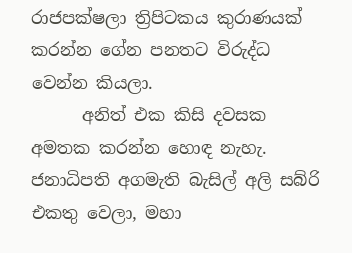රාජපක්ෂලා ත්‍රිපිටකය කුරාණයක් කරන්න ගේන පනතට විරුද්ධ වෙන්න කියලා.
      අනිත් එක කිසි දවසක අමතක කරන්න හොඳ නැහැ. ජනාධිපති අගමැති බැසිල් අලි සබ්රි එකතු වෙලා, මහා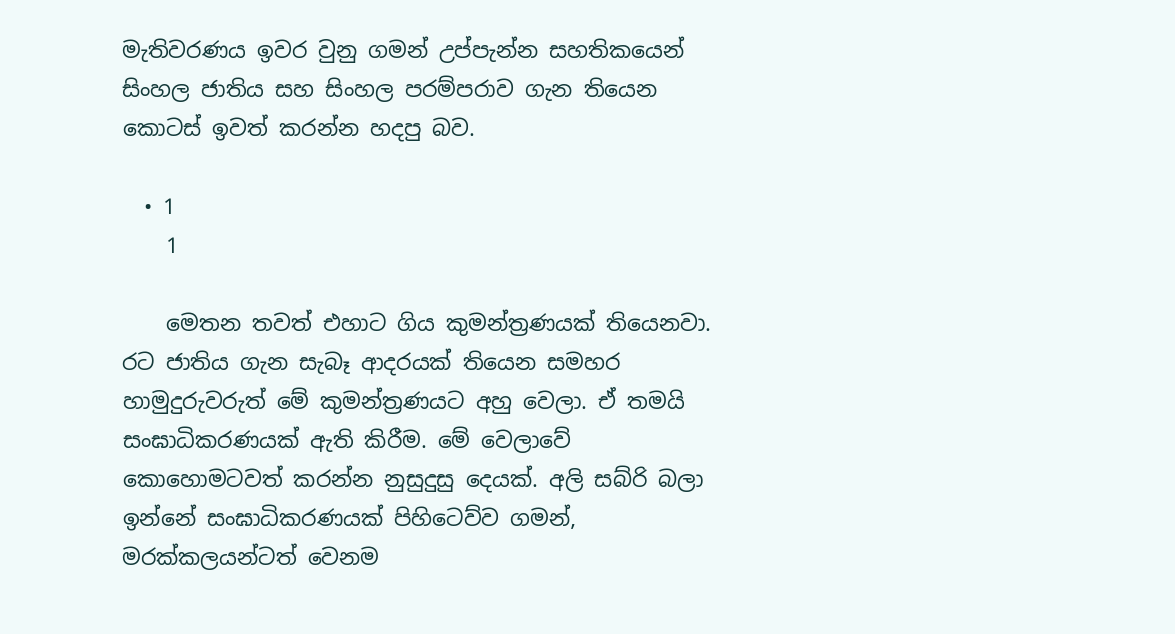මැතිවරණය ඉවර වුනු ගමන් උප්පැන්න සහතිකයෙන් සිංහල ජාතිය සහ සිංහල පරම්පරාව ගැන තියෙන කොටස් ඉවත් කරන්න හදපු බව.

  • 1
    1

    මෙතන තවත් එහාට ගිය කුමන්ත්‍රණයක් තියෙනවා. රට ජාතිය ගැන සැබෑ ආදරයක් තියෙන සමහර හාමුදුරුවරුත් මේ කුමන්ත්‍රණයට අහු වෙලා. ඒ තමයි සංඝාධිකරණයක් ඇති කිරීම. මේ වෙලාවේ කොහොමටවත් කරන්න නුසුදුසු දෙයක්. අලි සබ්රි බලා ඉන්නේ සංඝාධිකරණයක් පිහිටෙව්ව ගමන්, මරක්කලයන්ටත් වෙනම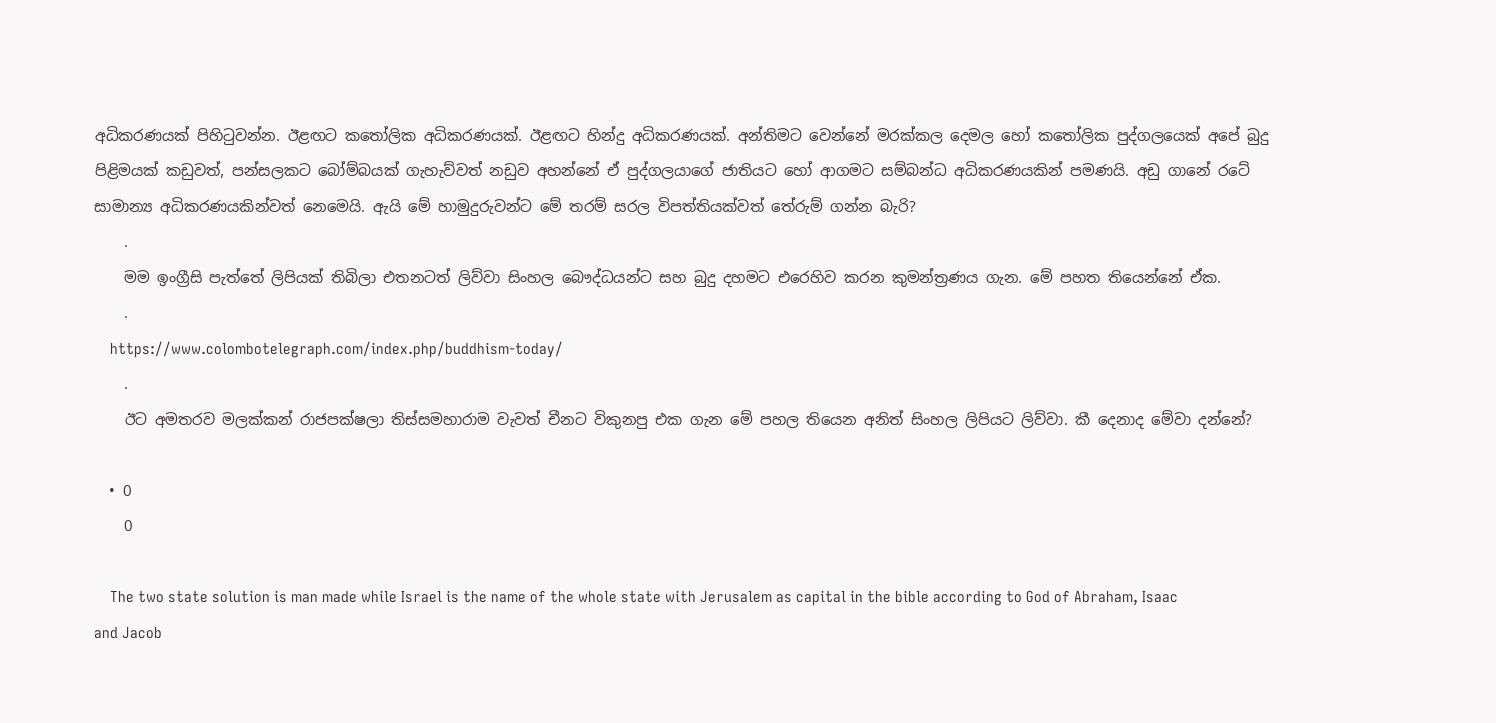අධිකරණයක් පිහිටුවන්න. ඊළඟට කතෝලික අධිකරණයක්. ඊළඟට හින්දු අධිකරණයක්. අන්තිමට වෙන්නේ මරක්කල දෙමල හෝ කතෝලික පුද්ගලයෙක් අපේ බුදු පිළිමයක් කඩුවත්, පන්සලකට බෝම්බයක් ගැහැව්වත් නඩුව අහන්නේ ඒ පුද්ගලයාගේ ජාතියට හෝ ආගමට සම්බන්ධ අධිකරණයකින් පමණයි. අඩු ගානේ රටේ සාමාන්‍ය අධිකරණයකින්වත් නෙමෙයි. ඇයි මේ හාමුදුරුවන්ට මේ තරම් සරල විපත්තියක්වත් තේරුම් ගන්න බැරි?
    .
    මම ඉංග්‍රීසි පැත්තේ ලිපියක් තිබිලා එතනටත් ලිව්වා සිංහල බෞද්ධයන්ට සහ බුදු දහමට එරෙහිව කරන කුමන්ත්‍රණය ගැන. මේ පහත තියෙන්නේ ඒක.
    .
    https://www.colombotelegraph.com/index.php/buddhism-today/
    .
    ඊට අමතරව මලක්කන් රාජපක්ෂලා තිස්සමහාරාම වැවත් චීනට විකුනපු එක ගැන මේ පහල තියෙන අනිත් සිංහල ලිපියට ලිව්වා. කී දෙනාද මේවා දන්නේ?

  • 0
    0

    The two state solution is man made while Israel is the name of the whole state with Jerusalem as capital in the bible according to God of Abraham, Isaac and Jacob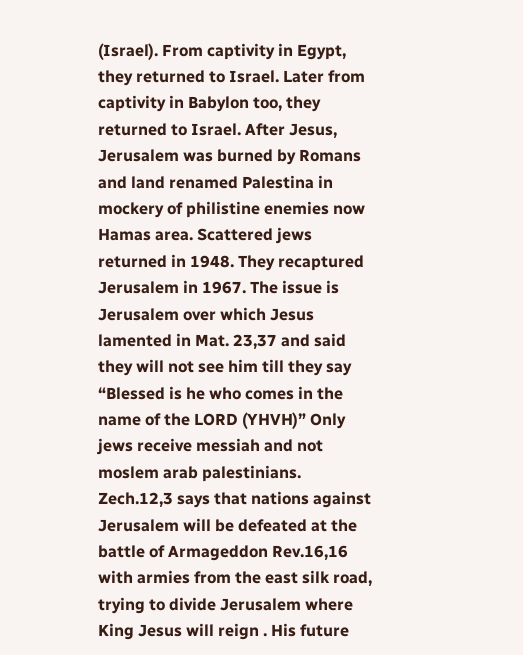(Israel). From captivity in Egypt, they returned to Israel. Later from captivity in Babylon too, they returned to Israel. After Jesus, Jerusalem was burned by Romans and land renamed Palestina in mockery of philistine enemies now Hamas area. Scattered jews returned in 1948. They recaptured Jerusalem in 1967. The issue is Jerusalem over which Jesus lamented in Mat. 23,37 and said they will not see him till they say “Blessed is he who comes in the name of the LORD (YHVH)” Only jews receive messiah and not moslem arab palestinians. Zech.12,3 says that nations against Jerusalem will be defeated at the battle of Armageddon Rev.16,16 with armies from the east silk road, trying to divide Jerusalem where King Jesus will reign . His future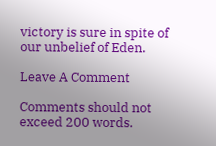victory is sure in spite of our unbelief of Eden.

Leave A Comment

Comments should not exceed 200 words.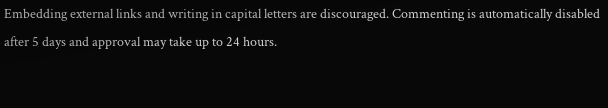Embedding external links and writing in capital letters are discouraged. Commenting is automatically disabled after 5 days and approval may take up to 24 hours.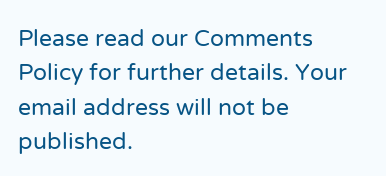Please read our Comments Policy for further details. Your email address will not be published.